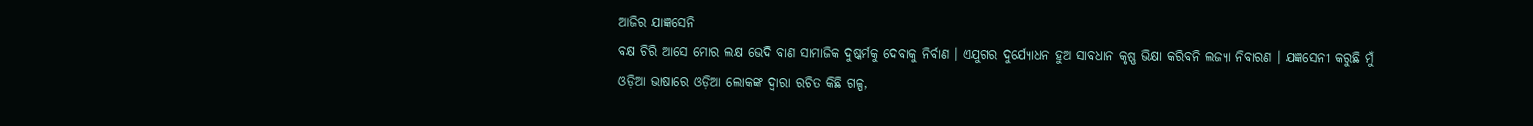ଆଜିର ଯାଜ୍ଞସେନି
ବକ୍ଷ ଚିରି ଆସେ ମୋର ଲକ୍ଷ ଭେଦି ବାଣ ସାମାଜିକ ଦୁଷ୍କର୍ମକୁ ଦେବାକୁ ନିର୍ବାଣ । ଏଯୁଗର ଦୁର୍ଯ୍ୟୋଧନ ହୁଅ ସାବଧାନ କୃଷ୍ଣ ଭିକ୍ଷା କରିବନି ଲଜ୍ୟା ନିବାରଣ । ଯଜ୍ଞସେନୀ କରୁଛି ମୁଁ
ଓଡ଼ିଆ ଭାଷାରେ ଓଡ଼ିଆ ଲୋକଙ୍କ ଦ୍ୱାରା ରଚିତ କିଛି ଗଳ୍ପ,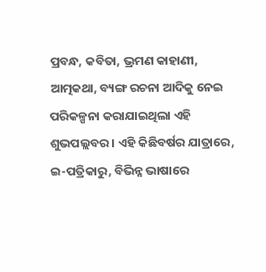ପ୍ରବନ୍ଧ, କବିତା, ଭ୍ରମଣ କାହାଣୀ, ଆତ୍ମକଥା, ବ୍ୟଙ୍ଗ ରଚନା ଆଦିକୁ ନେଇ ପରିକଳ୍ପନା କରାଯାଇଥିଲା ଏହି ଶୁଭପଲ୍ଲବର । ଏହି କିଛିବର୍ଷର ଯାତ୍ରାରେ, ଇ-ପତ୍ରିକାରୁ, ବିଭିନ୍ନ ଭାଷାରେ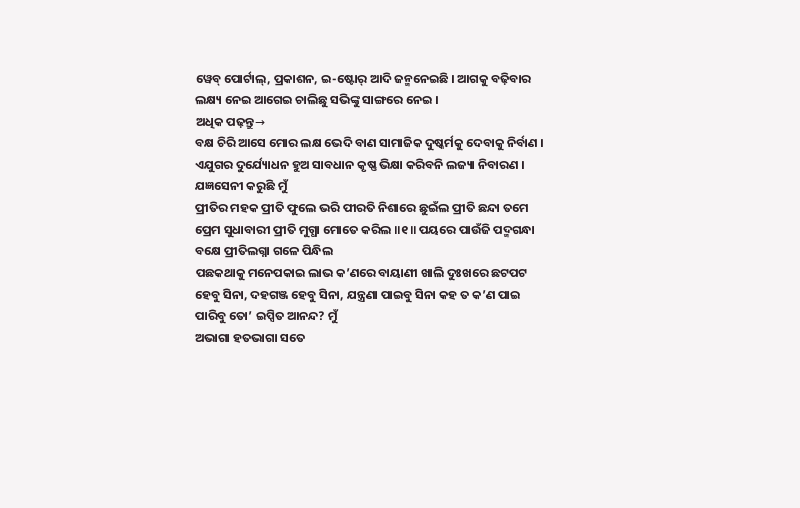ୱେବ୍ ପୋର୍ଟାଲ୍, ପ୍ରକାଶନ, ଇ-ଷ୍ଟୋର୍ ଆଦି ଜନ୍ମନେଇଛି । ଆଗକୁ ବଢ଼ିବାର ଲକ୍ଷ୍ୟ ନେଇ ଆଗେଇ ଚାଲିଛୁ ସଭିଙ୍କୁ ସାଙ୍ଗରେ ନେଇ ।
ଅଧିକ ପଢ଼ନ୍ତୁ→
ବକ୍ଷ ଚିରି ଆସେ ମୋର ଲକ୍ଷ ଭେଦି ବାଣ ସାମାଜିକ ଦୁଷ୍କର୍ମକୁ ଦେବାକୁ ନିର୍ବାଣ । ଏଯୁଗର ଦୁର୍ଯ୍ୟୋଧନ ହୁଅ ସାବଧାନ କୃଷ୍ଣ ଭିକ୍ଷା କରିବନି ଲଜ୍ୟା ନିବାରଣ । ଯଜ୍ଞସେନୀ କରୁଛି ମୁଁ
ପ୍ରୀତିର ମହକ ପ୍ରୀତି ଫୁଲେ ଭରି ପୀରତି ନିଶାରେ ଛୁଇଁଲ ପ୍ରୀତି ଛନ୍ଦା ତମେ ପ୍ରେମ ସୁଧାବାରୀ ପ୍ରୀତି ମୁଗ୍ଧା ମୋତେ କରିଲ ॥୧॥ ପୟରେ ପାଉଁଜି ପଦ୍ମଗନ୍ଧା ବକ୍ଷେ ପ୍ରୀତିଲଗ୍ନା ଗଳେ ପିନ୍ଧିଲ
ପଛକଥାକୁ ମନେପକାଇ ଲାଭ କ’ଣରେ ବାୟାଣୀ ଖାଲି ଦୁଃଖରେ ଛଟପଟ ହେବୁ ସିନା, ଦହଗଞ୍ଜ ହେବୁ ସିନା, ଯନ୍ତ୍ରଣା ପାଇବୁ ସିନା କହ ତ କ’ଣ ପାଇ ପାରିବୁ ତୋ’ ଇପ୍ସିତ ଆନନ୍ଦ? ମୁଁ
ଅଭାଗା ହତଭାଗା ସତେ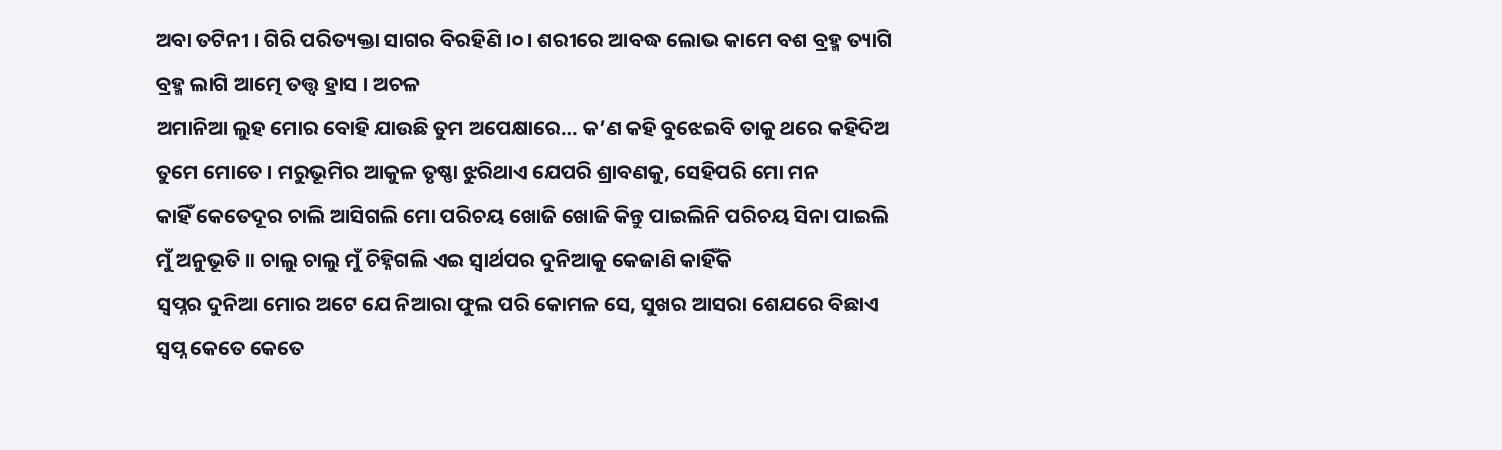ଅବା ତଟିନୀ । ଗିରି ପରିତ୍ୟକ୍ତା ସାଗର ବିରହିଣି ।୦। ଶରୀରେ ଆବଦ୍ଧ ଲୋଭ କାମେ ବଶ ବ୍ରହ୍ମ ତ୍ୟାଗି ବ୍ରହ୍ମ ଲାଗି ଆତ୍ମେ ତତ୍ତ୍ୱ ହ୍ରାସ । ଅଚଳ
ଅମାନିଆ ଲୁହ ମୋର ବୋହି ଯାଉଛି ତୁମ ଅପେକ୍ଷାରେ… କ’ଣ କହି ବୁଝେଇବି ତାକୁ ଥରେ କହିଦିଅ ତୁମେ ମୋତେ । ମରୁଭୂମିର ଆକୁଳ ତୃଷ୍ଣା ଝୁରିଥାଏ ଯେପରି ଶ୍ରାବଣକୁ, ସେହିପରି ମୋ ମନ
କାହିଁ କେତେଦୂର ଚାଲି ଆସିଗଲି ମୋ ପରିଚୟ ଖୋଜି ଖୋଜି କିନ୍ତୁ ପାଇଲିନି ପରିଚୟ ସିନା ପାଇଲି ମୁଁ ଅନୁଭୂତି ॥ ଚାଲୁ ଚାଲୁ ମୁଁ ଚିହ୍ନିଗଲି ଏଇ ସ୍ୱାର୍ଥପର ଦୁନିଆକୁ କେଜାଣି କାହିଁକି
ସ୍ୱପ୍ନର ଦୁନିଆ ମୋର ଅଟେ ଯେ ନିଆରା ଫୁଲ ପରି କୋମଳ ସେ, ସୁଖର ଆସରା ଶେଯରେ ବିଛାଏ ସ୍ୱପ୍ନ କେତେ କେତେ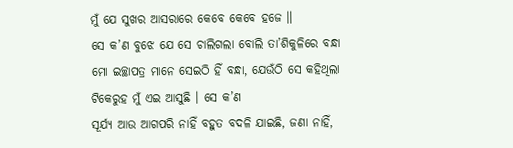ମୁଁ ଯେ ସୁଖର ଆସରାରେ କେବେ କେବେ ହଜେ ॥
ସେ କ’ଣ ବୁଝେ ଯେ ସେ ଚାଲିଗଲା ବୋଲି ତା’ଶିକୁଳିରେ ବନ୍ଧା ମୋ ଇଚ୍ଛାପତ୍ର ମାନେ ସେଇଠି ହିଁ ବନ୍ଧା, ଯେଉଁଠି ସେ କହିଥିଲା ଟିକେରୁହ ମୁଁ ଏଇ ଆସୁଛି । ସେ କ’ଣ
ସୂର୍ଯ୍ୟ ଆଉ ଆଗପରି ନାହିଁ ବହୁତ ବଦଳି ଯାଇଛି, ଜଣା ନାହିଁ,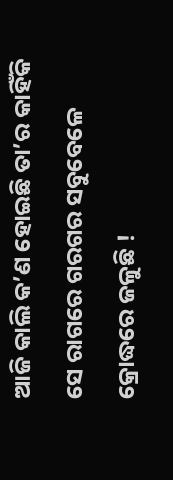ଆଜି କାଲି କ’ଣ ହୋଇଛି ତା’ର କାହିଁକି ସେ ରାଗରେ ଗରଗର ସବୁବେଳେ କ୍ରୋଦ୍ଧରେ ଜଳୁଛି !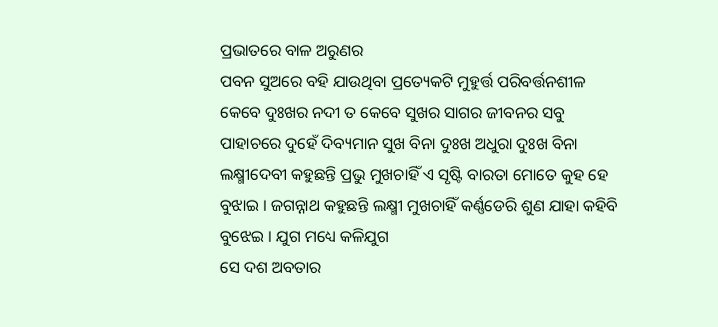ପ୍ରଭାତରେ ବାଳ ଅରୁଣର
ପବନ ସୁଅରେ ବହି ଯାଉଥିବା ପ୍ରତ୍ୟେକଟି ମୁହୁର୍ତ୍ତ ପରିବର୍ତ୍ତନଶୀଳ କେବେ ଦୁଃଖର ନଦୀ ତ କେବେ ସୁଖର ସାଗର ଜୀବନର ସବୁ ପାହାଚରେ ଦୁହେଁ ଦିବ୍ୟମାନ ସୁଖ ବିନା ଦୁଃଖ ଅଧୁରା ଦୁଃଖ ବିନା
ଲକ୍ଷ୍ମୀଦେବୀ କହୁଛନ୍ତି ପ୍ରଭୁ ମୁଖଚାହିଁ ଏ ସୃଷ୍ଟି ବାରତା ମୋତେ କୁହ ହେ ବୁଝାଇ । ଜଗନ୍ନାଥ କହୁଛନ୍ତି ଲକ୍ଷ୍ମୀ ମୁଖଚାହିଁ କର୍ଣ୍ଣଡେରି ଶୁଣ ଯାହା କହିବି ବୁଝେଇ । ଯୁଗ ମଧ୍ୟେ କଳିଯୁଗ
ସେ ଦଶ ଅବତାର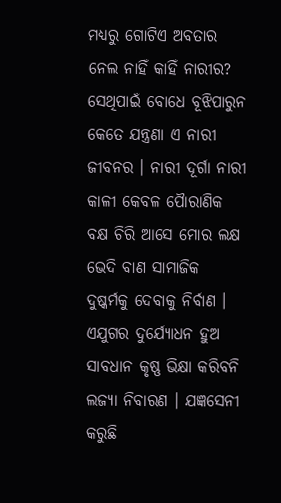ମଧ୍ୟରୁ ଗୋଟିଏ ଅବତାର ନେଲ ନାହିଁ କାହିଁ ନାରୀର? ସେଥିପାଇଁ ବୋଧେ ବୂଝିପାରୁନ କେତେ ଯନ୍ତ୍ରଣା ଏ ନାରୀ ଜୀବନର । ନାରୀ ଦୂର୍ଗା ନାରୀ କାଳୀ କେବଳ ପୈାରାଣିକ
ବକ୍ଷ ଚିରି ଆସେ ମୋର ଲକ୍ଷ ଭେଦି ବାଣ ସାମାଜିକ ଦୁଷ୍କର୍ମକୁ ଦେବାକୁ ନିର୍ବାଣ । ଏଯୁଗର ଦୁର୍ଯ୍ୟୋଧନ ହୁଅ ସାବଧାନ କୃଷ୍ଣ ଭିକ୍ଷା କରିବନି ଲଜ୍ୟା ନିବାରଣ । ଯଜ୍ଞସେନୀ କରୁଛି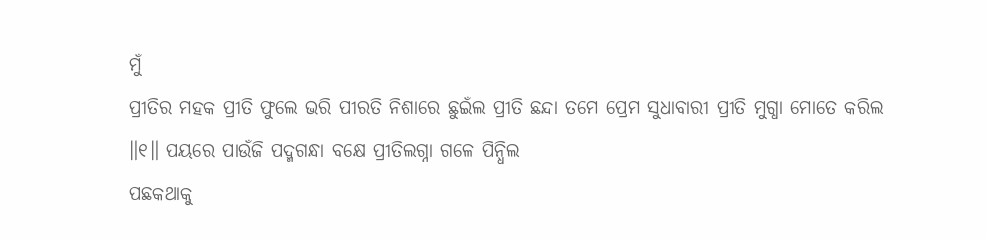ମୁଁ
ପ୍ରୀତିର ମହକ ପ୍ରୀତି ଫୁଲେ ଭରି ପୀରତି ନିଶାରେ ଛୁଇଁଲ ପ୍ରୀତି ଛନ୍ଦା ତମେ ପ୍ରେମ ସୁଧାବାରୀ ପ୍ରୀତି ମୁଗ୍ଧା ମୋତେ କରିଲ ॥୧॥ ପୟରେ ପାଉଁଜି ପଦ୍ମଗନ୍ଧା ବକ୍ଷେ ପ୍ରୀତିଲଗ୍ନା ଗଳେ ପିନ୍ଧିଲ
ପଛକଥାକୁ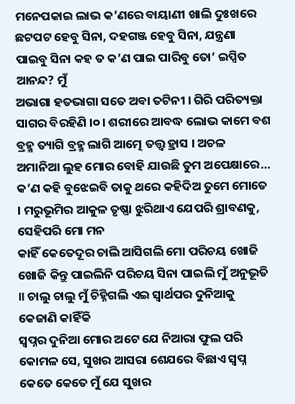ମନେପକାଇ ଲାଭ କ’ଣରେ ବାୟାଣୀ ଖାଲି ଦୁଃଖରେ ଛଟପଟ ହେବୁ ସିନା, ଦହଗଞ୍ଜ ହେବୁ ସିନା, ଯନ୍ତ୍ରଣା ପାଇବୁ ସିନା କହ ତ କ’ଣ ପାଇ ପାରିବୁ ତୋ’ ଇପ୍ସିତ ଆନନ୍ଦ? ମୁଁ
ଅଭାଗା ହତଭାଗା ସତେ ଅବା ତଟିନୀ । ଗିରି ପରିତ୍ୟକ୍ତା ସାଗର ବିରହିଣି ।୦। ଶରୀରେ ଆବଦ୍ଧ ଲୋଭ କାମେ ବଶ ବ୍ରହ୍ମ ତ୍ୟାଗି ବ୍ରହ୍ମ ଲାଗି ଆତ୍ମେ ତତ୍ତ୍ୱ ହ୍ରାସ । ଅଚଳ
ଅମାନିଆ ଲୁହ ମୋର ବୋହି ଯାଉଛି ତୁମ ଅପେକ୍ଷାରେ… କ’ଣ କହି ବୁଝେଇବି ତାକୁ ଥରେ କହିଦିଅ ତୁମେ ମୋତେ । ମରୁଭୂମିର ଆକୁଳ ତୃଷ୍ଣା ଝୁରିଥାଏ ଯେପରି ଶ୍ରାବଣକୁ, ସେହିପରି ମୋ ମନ
କାହିଁ କେତେଦୂର ଚାଲି ଆସିଗଲି ମୋ ପରିଚୟ ଖୋଜି ଖୋଜି କିନ୍ତୁ ପାଇଲିନି ପରିଚୟ ସିନା ପାଇଲି ମୁଁ ଅନୁଭୂତି ॥ ଚାଲୁ ଚାଲୁ ମୁଁ ଚିହ୍ନିଗଲି ଏଇ ସ୍ୱାର୍ଥପର ଦୁନିଆକୁ କେଜାଣି କାହିଁକି
ସ୍ୱପ୍ନର ଦୁନିଆ ମୋର ଅଟେ ଯେ ନିଆରା ଫୁଲ ପରି କୋମଳ ସେ, ସୁଖର ଆସରା ଶେଯରେ ବିଛାଏ ସ୍ୱପ୍ନ କେତେ କେତେ ମୁଁ ଯେ ସୁଖର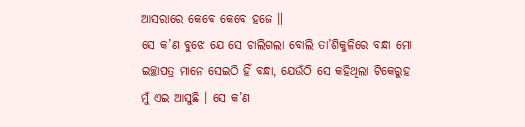ଆସରାରେ କେବେ କେବେ ହଜେ ॥
ସେ କ’ଣ ବୁଝେ ଯେ ସେ ଚାଲିଗଲା ବୋଲି ତା’ଶିକୁଳିରେ ବନ୍ଧା ମୋ ଇଚ୍ଛାପତ୍ର ମାନେ ସେଇଠି ହିଁ ବନ୍ଧା, ଯେଉଁଠି ସେ କହିଥିଲା ଟିକେରୁହ ମୁଁ ଏଇ ଆସୁଛି । ସେ କ’ଣ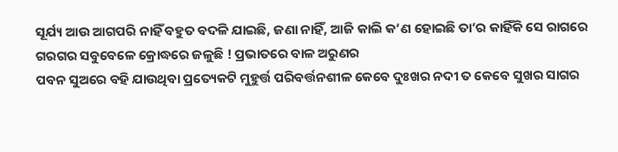ସୂର୍ଯ୍ୟ ଆଉ ଆଗପରି ନାହିଁ ବହୁତ ବଦଳି ଯାଇଛି, ଜଣା ନାହିଁ, ଆଜି କାଲି କ’ଣ ହୋଇଛି ତା’ର କାହିଁକି ସେ ରାଗରେ ଗରଗର ସବୁବେଳେ କ୍ରୋଦ୍ଧରେ ଜଳୁଛି ! ପ୍ରଭାତରେ ବାଳ ଅରୁଣର
ପବନ ସୁଅରେ ବହି ଯାଉଥିବା ପ୍ରତ୍ୟେକଟି ମୁହୁର୍ତ୍ତ ପରିବର୍ତ୍ତନଶୀଳ କେବେ ଦୁଃଖର ନଦୀ ତ କେବେ ସୁଖର ସାଗର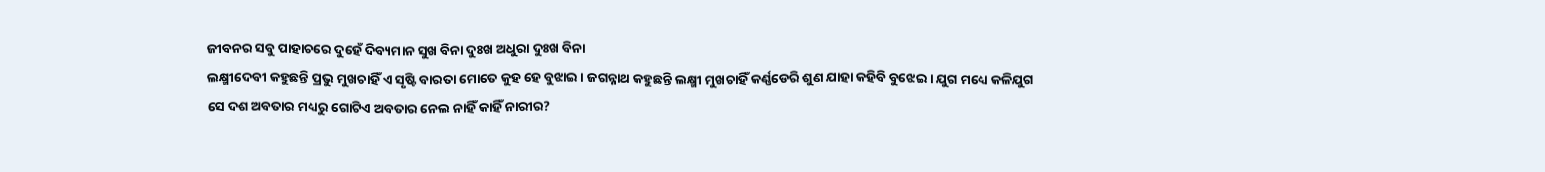ଜୀବନର ସବୁ ପାହାଚରେ ଦୁହେଁ ଦିବ୍ୟମାନ ସୁଖ ବିନା ଦୁଃଖ ଅଧୁରା ଦୁଃଖ ବିନା
ଲକ୍ଷ୍ମୀଦେବୀ କହୁଛନ୍ତି ପ୍ରଭୁ ମୁଖଚାହିଁ ଏ ସୃଷ୍ଟି ବାରତା ମୋତେ କୁହ ହେ ବୁଝାଇ । ଜଗନ୍ନାଥ କହୁଛନ୍ତି ଲକ୍ଷ୍ମୀ ମୁଖଚାହିଁ କର୍ଣ୍ଣଡେରି ଶୁଣ ଯାହା କହିବି ବୁଝେଇ । ଯୁଗ ମଧ୍ୟେ କଳିଯୁଗ
ସେ ଦଶ ଅବତାର ମଧ୍ୟରୁ ଗୋଟିଏ ଅବତାର ନେଲ ନାହିଁ କାହିଁ ନାରୀର?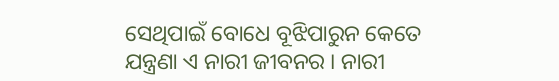ସେଥିପାଇଁ ବୋଧେ ବୂଝିପାରୁନ କେତେ ଯନ୍ତ୍ରଣା ଏ ନାରୀ ଜୀବନର । ନାରୀ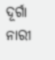ଦୂର୍ଗା ନାରୀ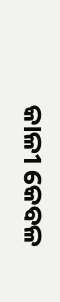କାଳୀ କେବଳ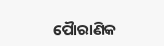ପୈାରାଣିକ